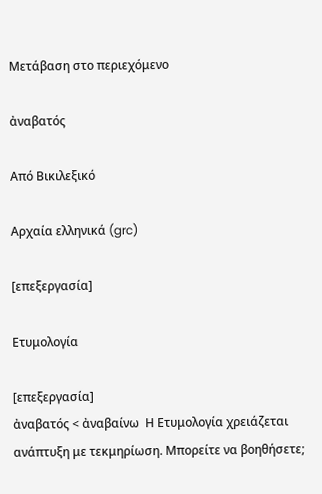Μετάβαση στο περιεχόμενο

ἀναβατός

Από Βικιλεξικό

Αρχαία ελληνικά (grc)

[επεξεργασία]

Ετυμολογία

[επεξεργασία]
ἀναβατός < ἀναβαίνω  Η Ετυμολογία χρειάζεται ανάπτυξη με τεκμηρίωση. Μπορείτε να βοηθήσετε;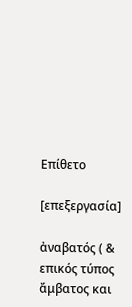Επίθετο

[επεξεργασία]

ἀναβατός ( & επικός τύπος ἄμβατος και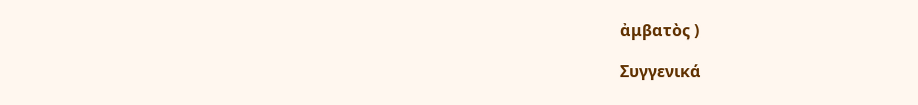ἀμβατὸς )

Συγγενικά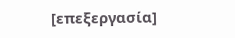[επεξεργασία]